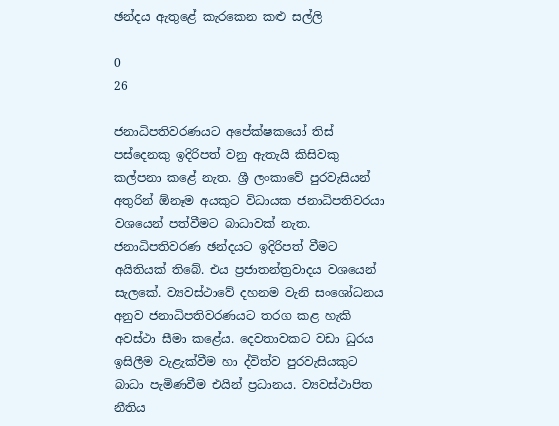ඡන්දය ඇතුළේ කැරකෙන කළු සල්ලි

0
26

ජනාධිපතිවරණයට අපේක්ෂකයෝ තිස් පස්දෙනකු ඉදිරිපත් වනු ඇතැයි කිසිවකු කල්පනා කළේ නැත. ශ්‍රී ලංකාවේ පුරවැසියන් අතුරින් ඕනෑම අයකුට විධායක ජනාධිපතිවරයා වශයෙන් පත්වීමට බාධාවක් නැත. ජනාධිපතිවරණ ඡන්දයට ඉදිරිපත් වීමට අයිතියක් තිබේ. එය ප්‍රජාතන්ත්‍රවාදය වශයෙන් සැලකේ. ව්‍යවස්ථාවේ දහනම වැනි සංශෝධනය අනුව ජනාධිපතිවරණයට තරග කළ හැකි අවස්ථා සීමා කළේය. දෙවතාවකට වඩා ධුරය ඉසිලීම වැළැක්වීම හා ද්විත්ව පුරවැසියකුට බාධා පැමිණවීම එයින් ප්‍රධානය. ව්‍යවස්ථාපිත නීතිය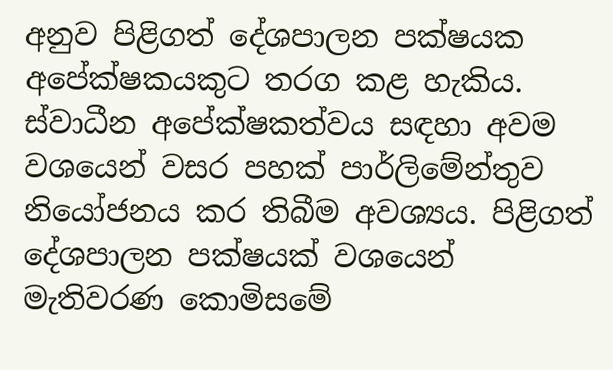අනුව පිළිගත් දේශපාලන පක්ෂයක අපේක්ෂකයකුට තරග කළ හැකිය. ස්වාධීන අපේක්ෂකත්වය සඳහා අවම වශයෙන් වසර පහක් පාර්ලිමේන්තුව නියෝජනය කර තිබීම අවශ්‍යය. පිළිගත් දේශපාලන පක්ෂයක් වශයෙන් මැතිවරණ කොමිසමේ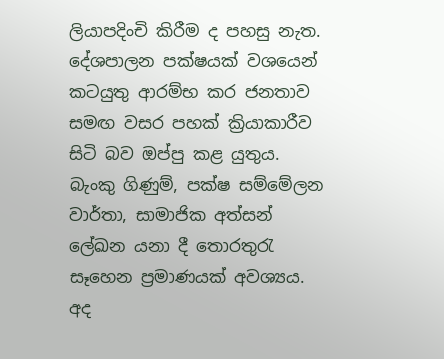ලියාපදිංචි කිරීම ද පහසු නැත. දේශපාලන පක්ෂයක් වශයෙන් කටයුතු ආරම්භ කර ජනතාව සමඟ වසර පහක් ක්‍රියාකාරීව සිටි බව ඔප්පු කළ යුතුය. බැංකු ගිණුම්, පක්ෂ සම්මේලන වාර්තා, සාමාජික අත්සන් ලේඛන යනා දී තොරතුරැ සෑහෙන ප්‍රමාණයක් අවශ්‍යය. අද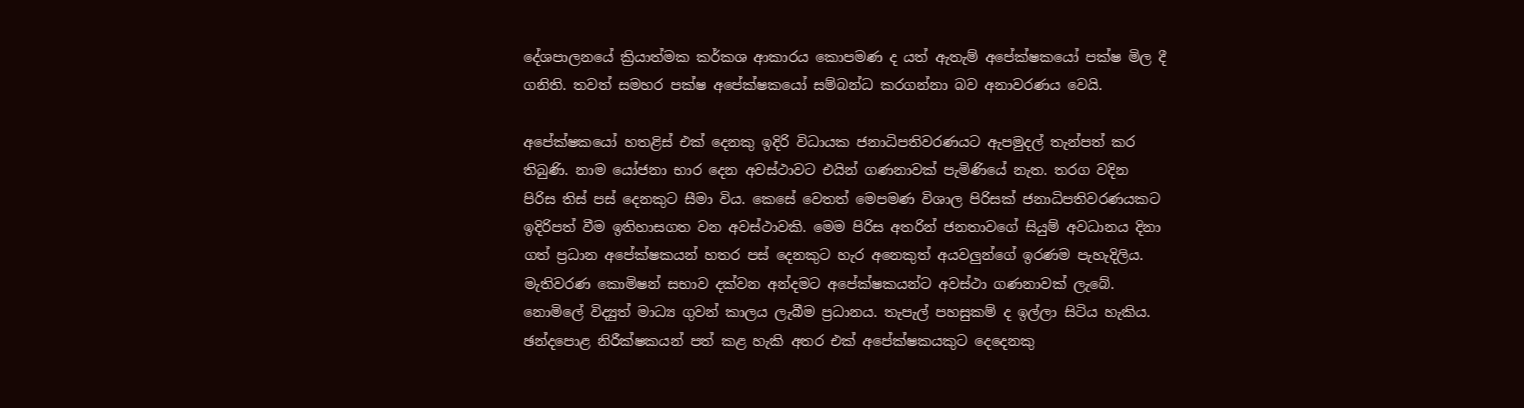දේශපාලනයේ ක්‍රියාත්මක කර්කශ ආකාරය කොපමණ ද යත් ඇතැම් අපේක්ෂකයෝ පක්ෂ මිල දී ගනිති. තවත් සමහර පක්ෂ අපේක්ෂකයෝ සම්බන්ධ කරගන්නා බව අනාවරණය වෙයි.

අපේක්ෂකයෝ හතළිස් එක් දෙනකු ඉදිරි විධායක ජනාධිපතිවරණයට ඇපමුදල් තැන්පත් කර තිබුණි. නාම යෝජනා භාර දෙන අවස්ථාවට එයින් ගණනාවක් පැමිණියේ නැත. තරග වදින පිරිස තිස් පස් දෙනකුට සීමා විය. කෙසේ වෙතත් මෙපමණ විශාල පිරිසක් ජනාධිපතිවරණයකට ඉදිරිපත් වීම ඉතිහාසගත වන අවස්ථාවකි. මෙම පිරිස අතරින් ජනතාවගේ සියුම් අවධානය දිනා ගත් ප්‍රධාන අපේක්ෂකයන් හතර පස් දෙනකුට හැර අනෙකුත් අයවලුන්ගේ ඉරණම පැහැදිලිය. මැතිවරණ කොමිෂන් සභාව දක්වන අන්දමට අපේක්ෂකයන්ට අවස්ථා ගණනාවක් ලැබේ. නොමිලේ විද්‍යුත් මාධ්‍ය ගුවන් කාලය ලැබීම ප්‍රධානය. තැපැල් පහසුකම් ද ඉල්ලා සිටිය හැකිය. ඡන්දපොළ නිරීක්ෂකයන් පත් කළ හැකි අතර එක් අපේක්ෂකයකුට දෙදෙනකු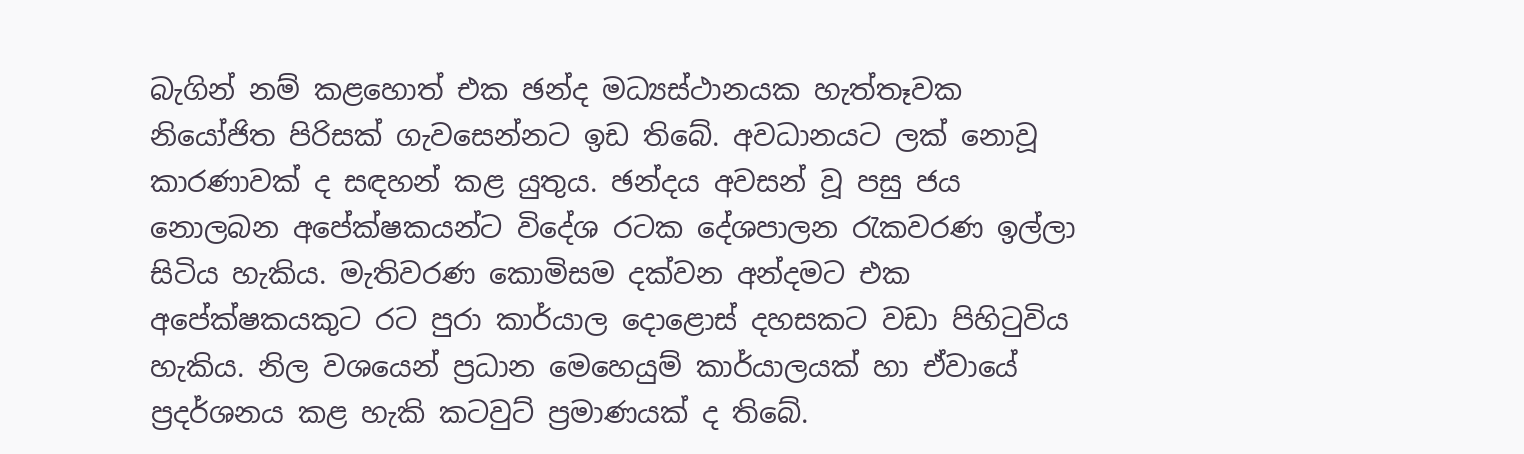බැගින් නම් කළහොත් එක ඡන්ද මධ්‍යස්ථානයක හැත්තෑවක නියෝජිත පිරිසක් ගැවසෙන්නට ඉඩ තිබේ. අවධානයට ලක් නොවූ කාරණාවක් ද සඳහන් කළ යුතුය. ඡන්දය අවසන් වූ පසු ජය නොලබන අපේක්ෂකයන්ට විදේශ රටක දේශපාලන රැකවරණ ඉල්ලා සිටිය හැකිය. මැතිවරණ කොමිසම දක්වන අන්දමට එක අපේක්ෂකයකුට රට පුරා කාර්යාල දොළොස් දහසකට වඩා පිහිටුවිය හැකිය. නිල වශයෙන් ප්‍රධාන මෙහෙයුම් කාර්යාලයක් හා ඒවායේ ප්‍රදර්ශනය කළ හැකි කටවුට් ප්‍රමාණයක් ද තිබේ.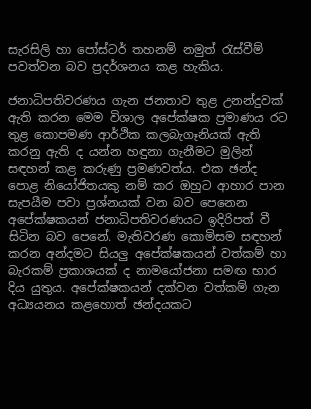සැරසිලි හා පෝස්ටර් තහනම් නමුත් රැස්වීම් පවත්වන බව ප්‍රදර්ශනය කළ හැකිය.

ජනාධිපතිවරණය ගැන ජනතාව තුළ උනන්දුවක් ඇති කරන මෙම විශාල අපේක්ෂක ප්‍රමාණය රට තුළ කොපමණ ආර්ථික කලබැගෑනියක් ඇති කරනු ඇති ද යන්න හඳුනා ගැනීමට මුලින් සඳහන් කළ කරුණු ප්‍රමණවත්ය. එක ඡන්ද පොළ නියෝජිතයකු නම් කර ඔහුට ආහාර පාන සැපයීම පවා ප්‍රශ්නයක් වන බව පෙනෙන අපේක්ෂකයන් ජනාධිපතිවරණයට ඉදිරිපත් වී සිටින බව පෙනේ. මැතිවරණ කොමිසම සඳහන් කරන අන්දමට සියලු අපේක්ෂකයන් වත්කම් හා බැරකම් ප්‍රකාශයක් ද නාමයෝජනා සමඟ භාර දිය යුතුය. අපේක්ෂකයන් දක්වන වත්කම් ගැන අධ්‍යයනය කළහොත් ඡන්දයකට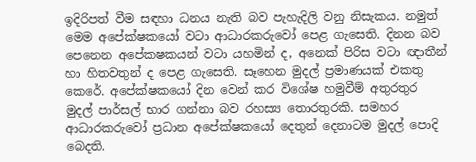ඉදිරිපත් වීම සඳහා ධනය නැති බව පැහැදිලි වනු නිසැකය. නමුත් මෙම අපේක්ෂකයෝ වටා ආධාරකරුවෝ පෙළ ගැසෙති. දිනන බව පෙනෙන අපේකෂකයන් වටා යහමින් ද, අනෙක් පිරිස වටා ඥාතීන් හා හිතවතුන් ද පෙළ ගැසෙති. සෑහෙන මුදල් ප්‍රමාණයක් එකතු කෙරේ. අපේක්ෂකයෝ දින වෙන් කර විශේෂ හමුවීම් අතුරතුර මුදල් පාර්සල් භාර ගන්නා බව රහස්‍ය තොරතුරකි. සමහර ආධාරකරුවෝ ප්‍රධාන අපේක්ෂකයෝ දෙතුන් දෙනාටම මුදල් පොදි බෙදති.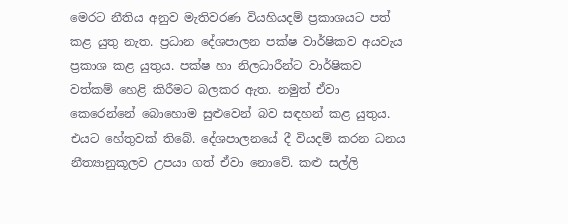මෙරට නීතිය අනුව මැතිවරණ වියහියදම් ප්‍රකාශයට පත් කළ යුතු නැත. ප්‍රධාන දේශපාලන පක්ෂ වාර්ෂිකව අයවැය ප්‍රකාශ කළ යුතුය. පක්ෂ හා නිලධාරීන්ට වාර්ෂිකව වත්කම් හෙළි කිරීමට බලකර ඇත. නමුත් ඒවා කෙරෙන්නේ බොහොම සුළුවෙන් බව සඳහන් කළ යුතුය. එයට හේතුවක් තිබේ. දේශපාලනයේ දී වියදම් කරන ධනය නීත්‍යානුකූලව උපයා ගත් ඒවා නොවේ. කළු සල්ලි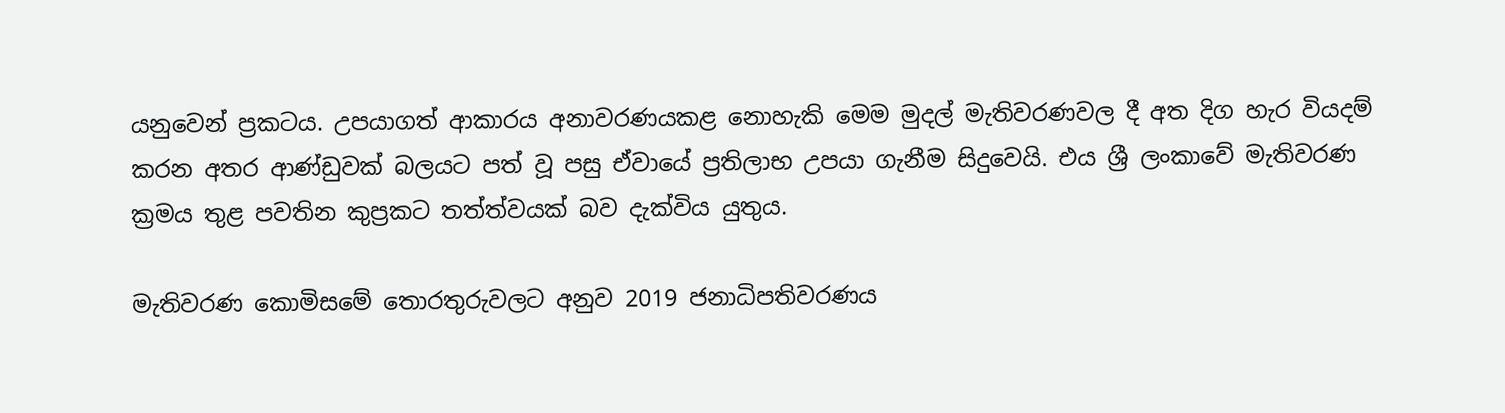යනුවෙන් ප්‍රකටය. උපයාගත් ආකාරය අනාවරණයකළ නොහැකි මෙම මුදල් මැතිවරණවල දී අත දිග හැර වියදම් කරන අතර ආණ්ඩුවක් බලයට පත් වූ පසු ඒවායේ ප්‍රතිලාභ උපයා ගැනීම සිදුවෙයි. එය ශ්‍රී ලංකාවේ මැතිවරණ ක්‍රමය තුළ පවතින කුප්‍රකට තත්ත්වයක් බව දැක්විය යුතුය.

මැතිවරණ කොමිසමේ තොරතුරුවලට අනුව 2019 ජනාධිපතිවරණය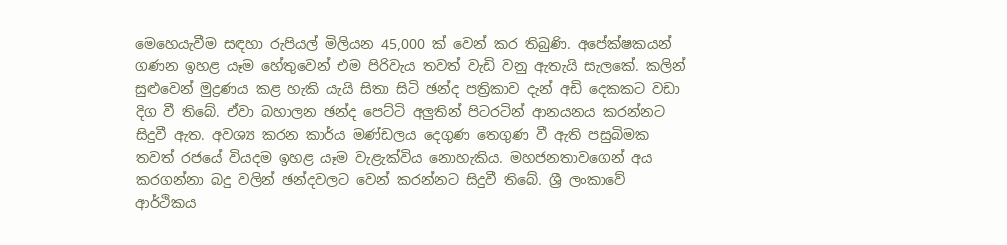මෙහෙයැවීම සඳහා රුපියල් මිලියන 45,000 ක් වෙන් කර තිබුණි. අපේක්ෂකයන් ගණන ඉහළ යෑම හේතුවෙන් එම පිරිවැය තවත් වැඩි වනු ඇතැයි සැලකේ. කලින් සුළුවෙන් මුද්‍රණය කළ හැකි යැයි සිතා සිටි ඡන්ද පත්‍රිකාව දැන් අඩි දෙකකට වඩා දිග වී තිබේ. ඒවා බහාලන ඡන්ද පෙට්ටි අලුතින් පිටරටින් ආනයනය කරන්නට සිදුවී ඇත. අවශ්‍ය කරන කාර්ය මණ්ඩලය දෙගුණ තෙගුණ වී ඇති පසුබිමක තවත් රජයේ වියදම ඉහළ යෑම වැළැක්විය නොහැකිය. මහජනතාවගෙන් අය කරගන්නා බදු වලින් ඡන්දවලට වෙන් කරන්නට සිදුවී තිබේ. ශ්‍රී ලංකාවේ ආර්ථිකය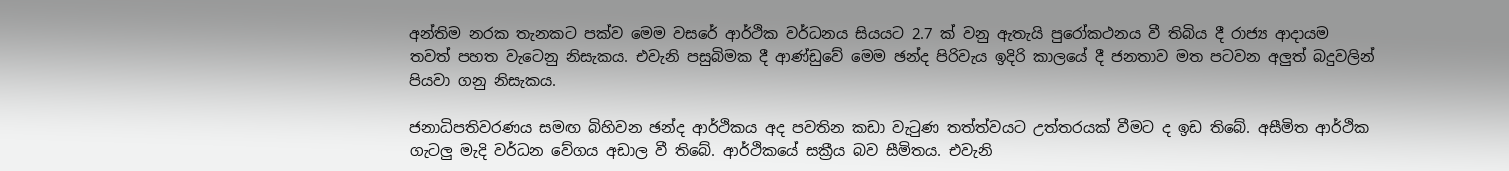අන්තිම නරක තැනකට පක්ව මෙම වසරේ ආර්ථික වර්ධනය සියයට 2.7 ක් වනු ඇතැයි පුරෝකථනය වී තිබිය දී රාජ්‍ය ආදායම තවත් පහත වැටෙනු නිසැකය. එවැනි පසුබිමක දී ආණ්ඩුවේ මෙම ඡන්ද පිරිවැය ඉදිරි කාලයේ දී ජනතාව මත පටවන අලුත් බදුවලින් පියවා ගනු නිසැකය.

ජනාධිපතිවරණය සමඟ බිහිවන ඡන්ද ආර්ථිකය අද පවතින කඩා වැටුණ තත්ත්වයට උත්තරයක් වීමට ද ඉඩ තිබේ. අසීමිත ආර්ථික ගැටලු මැදි වර්ධන වේගය අඩාල වී තිබේ. ආර්ථිකයේ සක්‍රීය බව සීමිතය. එවැනි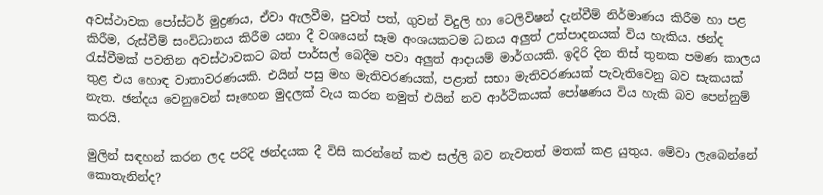අවස්ථාවක පෝස්ටර් මුද්‍රණය, ඒවා ඇලවීම, පුවත් පත්, ගුවන් විදුලි හා ටෙලිවිෂන් දැන්වීම් නිර්මාණය කිරීම හා පළ කිරීම, රුස්වීම් සංවිධානය කිරීම යනා දී වශයෙන් සෑම අංශයකටම ධනය අලුත් උත්පාදනයක් විය හැකිය. ඡන්ද රැස්වීමක් පවතින අවස්ථාවකට බත් පාර්සල් බෙදීම පවා අලුත් ආදායම් මාර්ගයකි. ඉදිරි දින තිස් තුනක පමණ කාලය තුළ එය හොඳ වාතාවරණයකි. එයින් පසු මහ මැතිවරණයක්, පළාත් සභා මැතිවරණයක් පැවැතිවෙනු බව සැකයක් නැත. ඡන්දය වෙනුවෙන් සෑහෙන මුදලක් වැය කරන නමුත් එයින් නව ආර්ථිකයක් පෝෂණය විය හැකි බව පෙන්නුම් කරයි.

මුලින් සඳහන් කරන ලද පරිදි ඡන්දයක දී විසි කරන්නේ කළු සල්ලි බව නැවතත් මතක් කළ යුතුය. මේවා ලැබෙන්නේ කොතැනින්ද?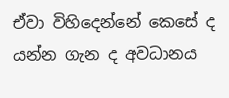ඒවා විහිදෙන්නේ කෙසේ ද යන්න ගැන ද අවධානය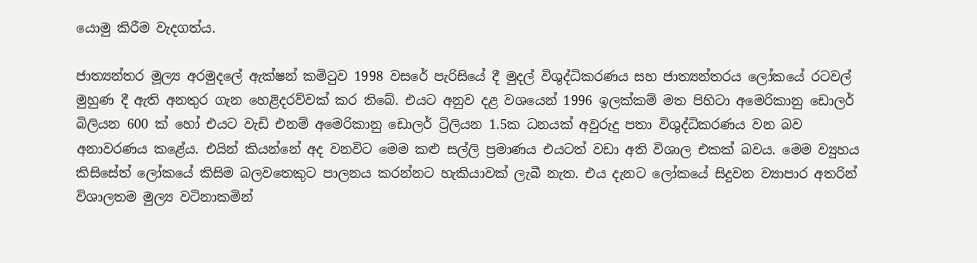යොමු කිරීම වැදගත්ය.

ජාත්‍යන්තර මූල්‍ය අරමුදලේ ඇක්ෂන් කමිටුව 1998 වසරේ පැරිසියේ දී මුදල් විශුද්ධිකරණය සහ ජාත්‍යන්තරය ලෝකයේ රටවල් මුහුණ දී ඇති අනතුර ගැන හෙළිදරව්වක් කර තිබේ. එයට අනුව දළ වශයෙන් 1996 ඉලක්කම් මත පිහිටා අමෙරිකානු ඩොලර් බිලියන 600 ක් හෝ එයට වැඩි එනම් අමෙරිකානු ඩොලර් ට්‍රිලියන 1.5ක ධනයක් අවුරුදු පතා විශුද්ධිකරණය වන බව අනාවරණය කළේය. එයින් කියන්නේ අද වනවිට මෙම කළු සල්ලි ප්‍රමාණය එයටත් වඩා අති විශාල එකක් බවය. මෙම ව්‍යුහය කිසිසේත් ලෝකයේ කිසිම බලවතෙකුට පාලනය කරන්නට හැකියාවක් ලැබී නැත. එය දැනට ලෝකයේ සිදුවන ව්‍යාපාර අතරින් විශාලතම මුල්‍ය වටිනාකමින්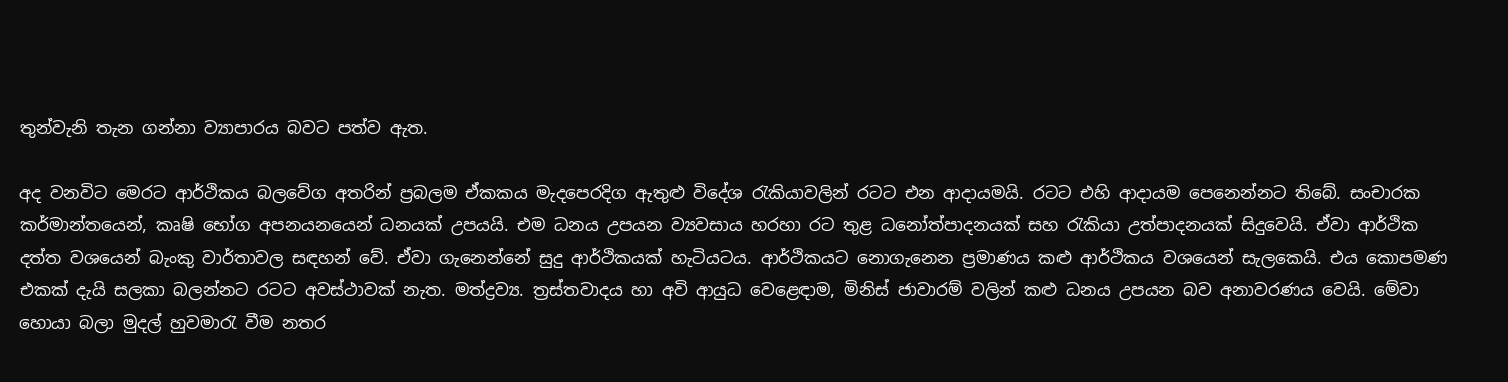තුන්වැනි තැන ගන්නා ව්‍යාපාරය බවට පත්ව ඇත.

අද වනවිට මෙරට ආර්ථිකය බලවේග අතරින් ප්‍රබලම ඒකකය මැදපෙරදිග ඇතුළු විදේශ රැකියාවලින් රටට එන ආදායමයි. රටට එහි ආදායම පෙනෙන්නට තිබේ. සංචාරක කර්මාන්තයෙන්, කෘෂි භෝග අපනයනයෙන් ධනයක් උපයයි. එම ධනය උපයන ව්‍යවසාය හරහා රට තුළ ධනෝත්පාදනයක් සහ රැකියා උත්පාදනයක් සිදුවෙයි. ඒවා ආර්ථික දත්ත වශයෙන් බැංකු වාර්තාවල සඳහන් වේ. ඒවා ගැනෙන්නේ සුදු ආර්ථිකයක් හැටියටය. ආර්ථිකයට නොගැනෙන ප්‍රමාණය කළු ආර්ථිකය වශයෙන් සැලකෙයි. එය කොපමණ එකක් දැයි සලකා බලන්නට රටට අවස්ථාවක් නැත. මත්ද්‍රව්‍ය. ත්‍රස්තවාදය හා අවි ආයුධ වෙළෙඳාම, මිනිස් ජාවාරම් වලින් කළු ධනය උපයන බව අනාවරණය වෙයි. මේවා හොයා බලා මුදල් හුවමාරැ වීම නතර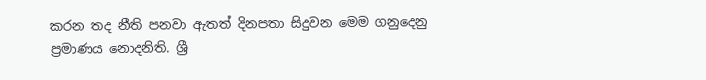කරන තද නීති පනවා ඇතත් දිනපතා සිදුවන මෙම ගනුදෙනු ප්‍රමාණය නොදනිති. ශ්‍රී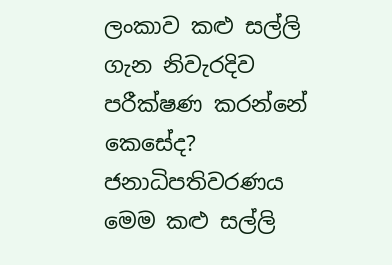ලංකාව කළු සල්ලි ගැන නිවැරදිව පරීක්ෂණ කරන්නේ කෙසේද? ජනාධිපතිවරණය මෙම කළු සල්ලි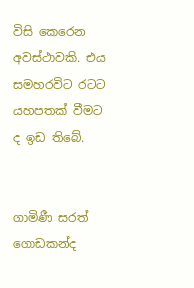විසි කෙරෙන අවස්ථාවකි. එය සමහරවිට රටට යහපතක් වීමට ද ඉඩ තිබේ.


ගාමිණී සරත් ගොඩකන්ද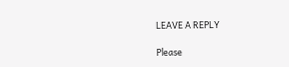LEAVE A REPLY

Please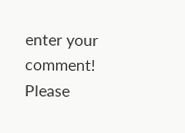enter your comment!
Please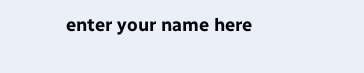enter your name here